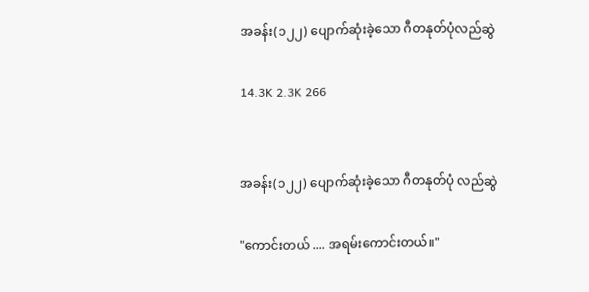အခန်း(၁၂၂) ပျောက်ဆုံးခဲ့သော ဂီတနုတ်ပုံလည်ဆွဲ

14.3K 2.3K 266


အခန်း(၁၂၂) ပျောက်ဆုံးခဲ့သော ဂီတနုတ်ပုံ လည်ဆွဲ

"ကောင်းတယ် .... အရမ်းကောင်းတယ်။"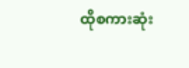ထိုစကားဆုံး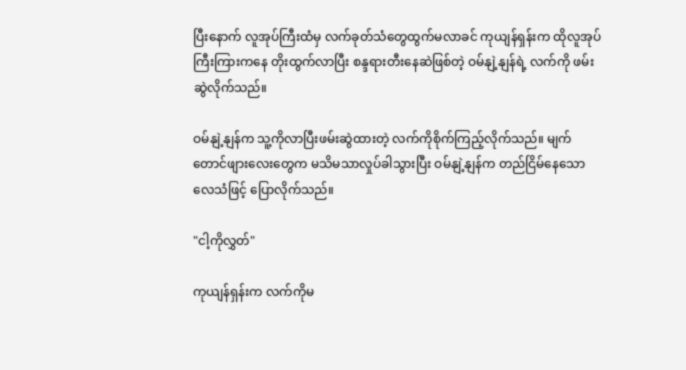ပြီးနောက် လူအုပ်ကြီးထံမှ လက်ခုတ်သံတွေထွက်မလာခင် ကုယျန်ရှန်းက ထိုလူအုပ်ကြီးကြားကနေ တိုးထွက်လာပြီး စန္ဒရားတီးနေဆဲဖြစ်တဲ့ ဝမ်နျဲ့နျန်ရဲ့ လက်ကို ဖမ်းဆွဲလိုက်သည်။

ဝမ်နျဲ့နျန်က သူ့ကိုလာပြီးဖမ်းဆွဲထားတဲ့ လက်ကိုစိုက်ကြည့်လိုက်သည်။ မျက်တောင်ဖျားလေးတွေက မသိမသာလှုပ်ခါသွားပြီး ဝမ်နျဲ့နျန်က တည်ငြိမ်နေသော လေသံဖြင့် ပြောလိုက်သည်။

"ငါ့ကိုလွှတ်"

ကုယျန်ရှန်းက လက်ကိုမ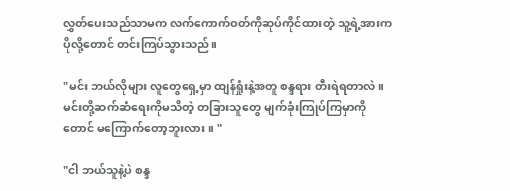လွှတ်ပေးသည်သာမက လက်ကောက်ဝတ်ကိုဆုပ်ကိုင်ထားတဲ့ သူ့ရဲ့အားက ပိုလို့တောင် တင်းကြပ်သွားသည်။

"မင်း ဘယ်လိုများ လူတွေရှေ့မှာ ထျန်ရှုံးနဲ့အတူ စန္ဒရား တီးရဲရတာလဲ။ မင်းတို့ဆက်ဆံရေးကိုမသိတဲ့ တခြားသူတွေ မျက်ခုံးကြုပ်ကြမှာကိုတောင် မကြောက်တော့ဘူးလား။ "

"ငါ ဘယ်သူနဲ့ပဲ စန္ဒ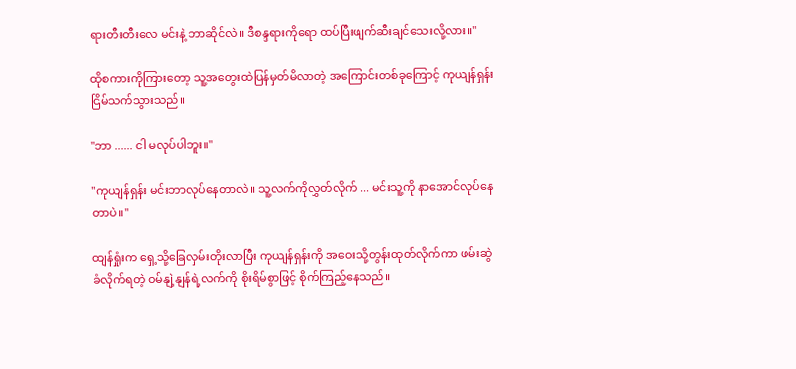ရားတီးတီးလေ မင်းနဲ့ ဘာဆိုင်လဲ။ ဒီစန္ဒရားကိုရော ထပ်ပြီးဖျက်ဆီးချင်သေးလို့လား။"

ထိုစကားကိုကြားတော့ သူ့အတွေးထဲပြန်မှတ်မိလာတဲ့ အကြောင်းတစ်ခုကြောင့် ကုယျန်ရှန်းငြိမ်သက်သွားသည်။

"ဘာ ...... ငါ မလုပ်ပါဘူး။"

"ကုယျန်ရှန်း မင်းဘာလုပ်နေတာလဲ။ သူ့လက်ကိုလွှတ်လိုက် ... မင်းသူ့ကို နာအောင်လုပ်နေတာပဲ။"

ထျန်ရှုံးက ရှေ့သို့ခြေလှမ်းတိုးလာပြီး ကုယျန်ရှန်းကို အဝေးသို့တွန်းထုတ်လိုက်ကာ ဖမ်းဆွဲခံလိုက်ရတဲ့ ဝမ်နျဲ့နျန်ရဲ့လက်ကို စိုးရိမ်စွာဖြင့် စိုက်ကြည့်နေသည်။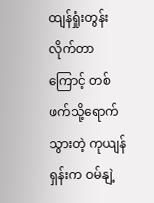ထျန်ရှုံးတွန်းလိုက်တာကြောင့် တစ်ဖက်သို့ရောက်သွားတဲ့ ကုယျန်ရှန်းက ဝမ်နျဲ့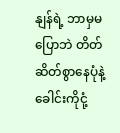နျန်ရဲ့ ဘာမှမပြောဘဲ တိတ်ဆိတ်စွာနေပုံနဲ့ ခေါင်းကိုငုံ့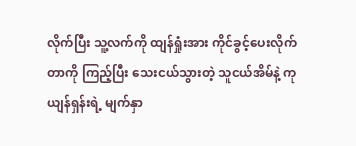လိုက်ပြီး သူ့လက်ကို ထျန်ရှုံးအား ကိုင်ခွင့်ပေးလိုက်တာကို ကြည့်ပြီး သေးငယ်သွားတဲ့ သူငယ်အိမ်နဲ့ ကုယျန်ရှန်းရဲ့ မျက်နှာ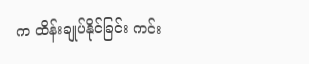က ထိန်းချုပ်နိုင်ခြင်း ကင်း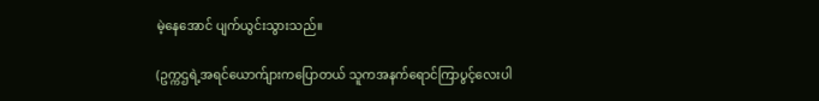မဲ့နေအောင် ပျက်ယွင်းသွားသည်။

(ဥက္ကဌရဲ့အရင်ယောက်ျားကပြောတယ် သူကအနက်ရောင်ကြာပွင့်လေးပါ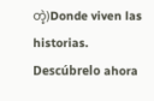တဲ့)Donde viven las historias. Descúbrelo ahora